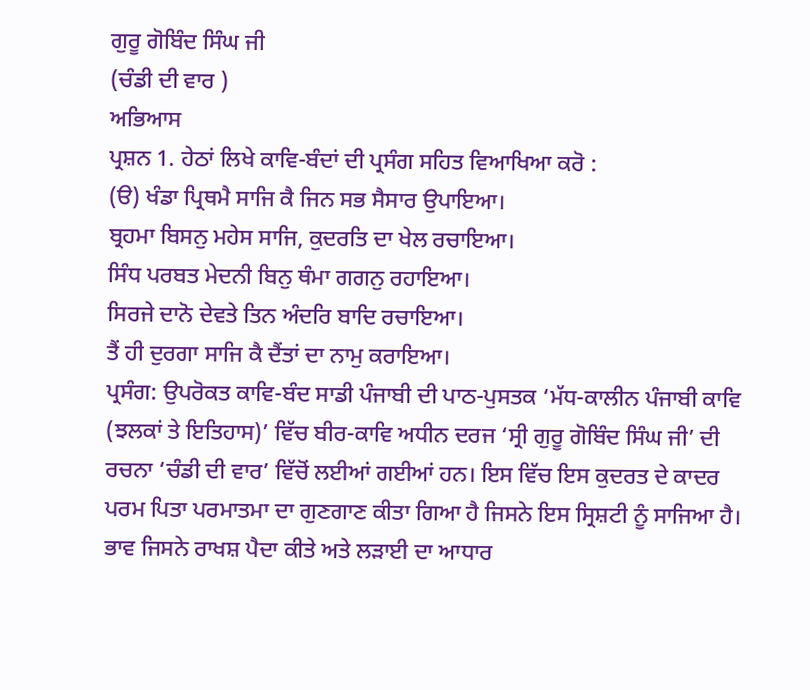ਗੁਰੂ ਗੋਬਿੰਦ ਸਿੰਘ ਜੀ
(ਚੰਡੀ ਦੀ ਵਾਰ )
ਅਭਿਆਸ
ਪ੍ਰਸ਼ਨ 1. ਹੇਠਾਂ ਲਿਖੇ ਕਾਵਿ-ਬੰਦਾਂ ਦੀ ਪ੍ਰਸੰਗ ਸਹਿਤ ਵਿਆਖਿਆ ਕਰੋ :
(ੳ) ਖੰਡਾ ਪ੍ਰਿਥਮੈ ਸਾਜਿ ਕੈ ਜਿਨ ਸਭ ਸੈਸਾਰ ਉਪਾਇਆ।
ਬ੍ਰਹਮਾ ਬਿਸਨੁ ਮਹੇਸ ਸਾਜਿ, ਕੁਦਰਤਿ ਦਾ ਖੇਲ ਰਚਾਇਆ।
ਸਿੰਧ ਪਰਬਤ ਮੇਦਨੀ ਬਿਨੁ ਥੰਮਾ ਗਗਨੁ ਰਹਾਇਆ।
ਸਿਰਜੇ ਦਾਨੋ ਦੇਵਤੇ ਤਿਨ ਅੰਦਰਿ ਬਾਦਿ ਰਚਾਇਆ।
ਤੈਂ ਹੀ ਦੁਰਗਾ ਸਾਜਿ ਕੈ ਦੈਂਤਾਂ ਦਾ ਨਾਮੁ ਕਰਾਇਆ।
ਪ੍ਰਸੰਗ: ਉਪਰੋਕਤ ਕਾਵਿ-ਬੰਦ ਸਾਡੀ ਪੰਜਾਬੀ ਦੀ ਪਾਠ-ਪੁਸਤਕ ‘ਮੱਧ-ਕਾਲੀਨ ਪੰਜਾਬੀ ਕਾਵਿ (ਝਲਕਾਂ ਤੇ ਇਤਿਹਾਸ)’ ਵਿੱਚ ਬੀਰ-ਕਾਵਿ ਅਧੀਨ ਦਰਜ ‘ਸ੍ਰੀ ਗੁਰੂ ਗੋਬਿੰਦ ਸਿੰਘ ਜੀ’ ਦੀ ਰਚਨਾ ‘ਚੰਡੀ ਦੀ ਵਾਰ’ ਵਿੱਚੋਂ ਲਈਆਂ ਗਈਆਂ ਹਨ। ਇਸ ਵਿੱਚ ਇਸ ਕੁਦਰਤ ਦੇ ਕਾਦਰ ਪਰਮ ਪਿਤਾ ਪਰਮਾਤਮਾ ਦਾ ਗੁਣਗਾਣ ਕੀਤਾ ਗਿਆ ਹੈ ਜਿਸਨੇ ਇਸ ਸ੍ਰਿਸ਼ਟੀ ਨੂੰ ਸਾਜਿਆ ਹੈ। ਭਾਵ ਜਿਸਨੇ ਰਾਖਸ਼ ਪੈਦਾ ਕੀਤੇ ਅਤੇ ਲੜਾਈ ਦਾ ਆਧਾਰ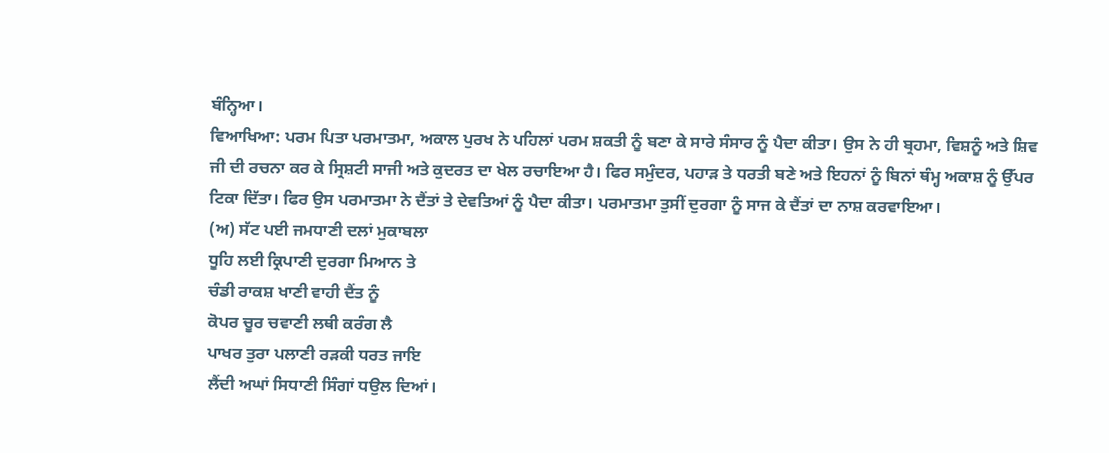ਬੰਨ੍ਹਿਆ।
ਵਿਆਖਿਆ: ਪਰਮ ਪਿਤਾ ਪਰਮਾਤਮਾ, ਅਕਾਲ ਪੁਰਖ ਨੇ ਪਹਿਲਾਂ ਪਰਮ ਸ਼ਕਤੀ ਨੂੰ ਬਣਾ ਕੇ ਸਾਰੇ ਸੰਸਾਰ ਨੂੰ ਪੈਦਾ ਕੀਤਾ। ਉਸ ਨੇ ਹੀ ਬ੍ਰਹਮਾ, ਵਿਸ਼ਨੂੰ ਅਤੇ ਸ਼ਿਵ ਜੀ ਦੀ ਰਚਨਾ ਕਰ ਕੇ ਸ੍ਰਿਸ਼ਟੀ ਸਾਜੀ ਅਤੇ ਕੁਦਰਤ ਦਾ ਖੇਲ ਰਚਾਇਆ ਹੈ। ਫਿਰ ਸਮੁੰਦਰ, ਪਹਾੜ ਤੇ ਧਰਤੀ ਬਣੇ ਅਤੇ ਇਹਨਾਂ ਨੂੰ ਬਿਨਾਂ ਥੰਮ੍ਹ ਅਕਾਸ਼ ਨੂੰ ਉੱਪਰ ਟਿਕਾ ਦਿੱਤਾ। ਫਿਰ ਉਸ ਪਰਮਾਤਮਾ ਨੇ ਦੈਂਤਾਂ ਤੇ ਦੇਵਤਿਆਂ ਨੂੰ ਪੈਦਾ ਕੀਤਾ। ਪਰਮਾਤਮਾ ਤੁਸੀਂ ਦੁਰਗਾ ਨੂੰ ਸਾਜ ਕੇ ਦੈਂਤਾਂ ਦਾ ਨਾਸ਼ ਕਰਵਾਇਆ।
(ਅ) ਸੱਟ ਪਈ ਜਮਧਾਣੀ ਦਲਾਂ ਮੁਕਾਬਲਾ
ਧੂਹਿ ਲਈ ਕ੍ਰਿਪਾਣੀ ਦੁਰਗਾ ਮਿਆਨ ਤੇ
ਚੰਡੀ ਰਾਕਸ਼ ਖਾਣੀ ਵਾਹੀ ਦੈਂਤ ਨੂੰ
ਕੋਪਰ ਚੂਰ ਚਵਾਣੀ ਲਥੀ ਕਰੰਗ ਲੈ
ਪਾਖਰ ਤੁਰਾ ਪਲਾਣੀ ਰੜਕੀ ਧਰਤ ਜਾਇ
ਲੈਂਦੀ ਅਘਾਂ ਸਿਧਾਣੀ ਸਿੰਗਾਂ ਧਉਲ ਦਿਆਂ।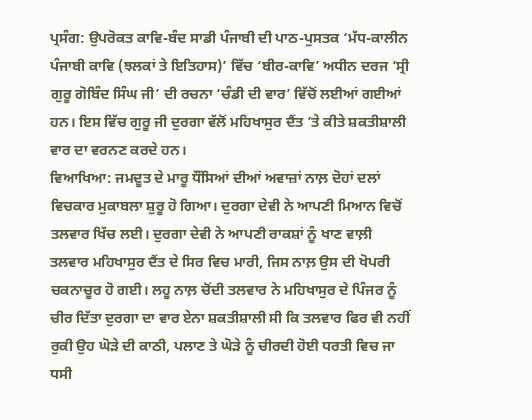ਪ੍ਰਸੰਗ: ਉਪਰੋਕਤ ਕਾਵਿ-ਬੰਦ ਸਾਡੀ ਪੰਜਾਬੀ ਦੀ ਪਾਠ-ਪੁਸਤਕ ‘ਮੱਧ-ਕਾਲੀਨ ਪੰਜਾਬੀ ਕਾਵਿ (ਝਲਕਾਂ ਤੇ ਇਤਿਹਾਸ)’ ਵਿੱਚ ‘ਬੀਰ-ਕਾਵਿ’ ਅਧੀਨ ਦਰਜ ‘ਸ੍ਰੀ ਗੁਰੂ ਗੋਬਿੰਦ ਸਿੰਘ ਜੀ’ ਦੀ ਰਚਨਾ ‘ਚੰਡੀ ਦੀ ਵਾਰ’ ਵਿੱਚੋਂ ਲਈਆਂ ਗਈਆਂ ਹਨ। ਇਸ ਵਿੱਚ ਗੁਰੂ ਜੀ ਦੁਰਗਾ ਵੱਲੋਂ ਮਹਿਖਾਸੁਰ ਦੈਂਤ ’ਤੇ ਕੀਤੇ ਸ਼ਕਤੀਸ਼ਾਲੀ ਵਾਰ ਦਾ ਵਰਨਣ ਕਰਦੇ ਹਨ।
ਵਿਆਖਿਆ: ਜਮਦੂਤ ਦੇ ਮਾਰੂ ਧੌਂਸਿਆਂ ਦੀਆਂ ਅਵਾਜ਼ਾਂ ਨਾਲ਼ ਦੋਹਾਂ ਦਲਾਂ ਵਿਚਕਾਰ ਮੁਕਾਬਲਾ ਸ਼ੁਰੂ ਹੋ ਗਿਆ। ਦੁਰਗਾ ਦੇਵੀ ਨੇ ਆਪਣੀ ਮਿਆਨ ਵਿਚੋਂ ਤਲਵਾਰ ਖਿੱਚ ਲਈ। ਦੁਰਗਾ ਦੇਵੀ ਨੇ ਆਪਣੀ ਰਾਕਸ਼ਾਂ ਨੂੰ ਖਾਣ ਵਾਲ਼ੀ ਤਲਵਾਰ ਮਹਿਖਾਸੁਰ ਦੈਂਤ ਦੇ ਸਿਰ ਵਿਚ ਮਾਰੀ, ਜਿਸ ਨਾਲ਼ ਉਸ ਦੀ ਖੋਪਰੀ ਚਕਨਾਚੂਰ ਹੋ ਗਈ। ਲਹੂ ਨਾਲ਼ ਚੋਂਦੀ ਤਲਵਾਰ ਨੇ ਮਹਿਖਾਸੁਰ ਦੇ ਪਿੰਜਰ ਨੂੰ ਚੀਰ ਦਿੱਤਾ ਦੁਰਗਾ ਦਾ ਵਾਰ ਏਨਾ ਸ਼ਕਤੀਸ਼ਾਲੀ ਸੀ ਕਿ ਤਲਵਾਰ ਫਿਰ ਵੀ ਨਹੀਂ ਰੁਕੀ ਉਹ ਘੋੜੇ ਦੀ ਕਾਠੀ, ਪਲਾਣ ਤੇ ਘੋੜੇ ਨੂੰ ਚੀਰਦੀ ਹੋਈ ਧਰਤੀ ਵਿਚ ਜਾ ਧਸੀ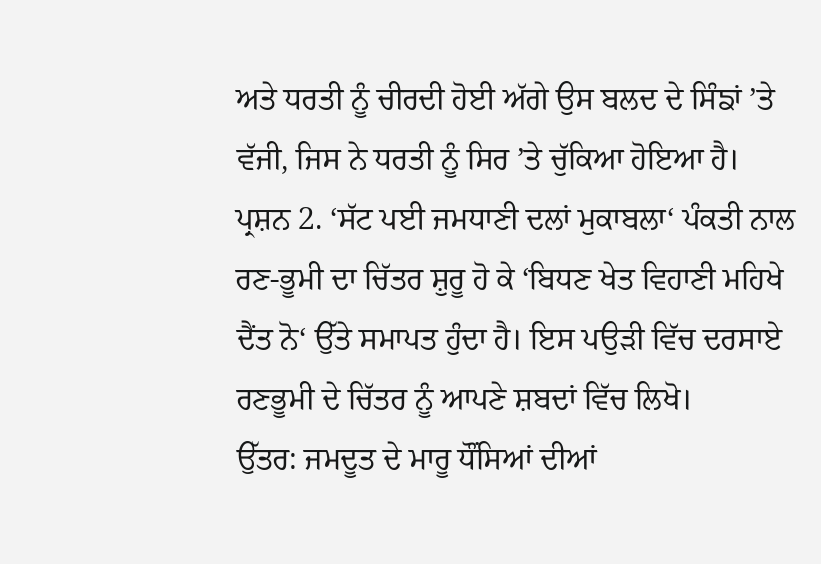ਅਤੇ ਧਰਤੀ ਨੂੰ ਚੀਰਦੀ ਹੋਈ ਅੱਗੇ ਉਸ ਬਲਦ ਦੇ ਸਿੰਙਾਂ ’ਤੇ ਵੱਜੀ, ਜਿਸ ਨੇ ਧਰਤੀ ਨੂੰ ਸਿਰ ’ਤੇ ਚੁੱਕਿਆ ਹੋਇਆ ਹੈ।
ਪ੍ਰਸ਼ਨ 2. ‘ਸੱਟ ਪਈ ਜਮਧਾਣੀ ਦਲਾਂ ਮੁਕਾਬਲਾ‘ ਪੰਕਤੀ ਨਾਲ ਰਣ-ਭੂਮੀ ਦਾ ਚਿੱਤਰ ਸ਼ੁਰੂ ਹੋ ਕੇ ‘ਬਿਧਣ ਖੇਤ ਵਿਹਾਣੀ ਮਹਿਖੇ ਦੈਂਤ ਨੋ‘ ਉੱਤੇ ਸਮਾਪਤ ਹੁੰਦਾ ਹੈ। ਇਸ ਪਉੜੀ ਵਿੱਚ ਦਰਸਾਏ ਰਣਭੂਮੀ ਦੇ ਚਿੱਤਰ ਨੂੰ ਆਪਣੇ ਸ਼ਬਦਾਂ ਵਿੱਚ ਲਿਖੋ।
ਉੱਤਰ: ਜਮਦੂਤ ਦੇ ਮਾਰੂ ਧੌਂਸਿਆਂ ਦੀਆਂ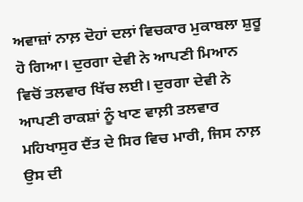ਅਵਾਜ਼ਾਂ ਨਾਲ਼ ਦੋਹਾਂ ਦਲਾਂ ਵਿਚਕਾਰ ਮੁਕਾਬਲਾ ਸ਼ੁਰੂ ਹੋ ਗਿਆ। ਦੁਰਗਾ ਦੇਵੀ ਨੇ ਆਪਣੀ ਮਿਆਨ ਵਿਚੋਂ ਤਲਵਾਰ ਖਿੱਚ ਲਈ। ਦੁਰਗਾ ਦੇਵੀ ਨੇ ਆਪਣੀ ਰਾਕਸ਼ਾਂ ਨੂੰ ਖਾਣ ਵਾਲ਼ੀ ਤਲਵਾਰ ਮਹਿਖਾਸੁਰ ਦੈਂਤ ਦੇ ਸਿਰ ਵਿਚ ਮਾਰੀ, ਜਿਸ ਨਾਲ਼ ਉਸ ਦੀ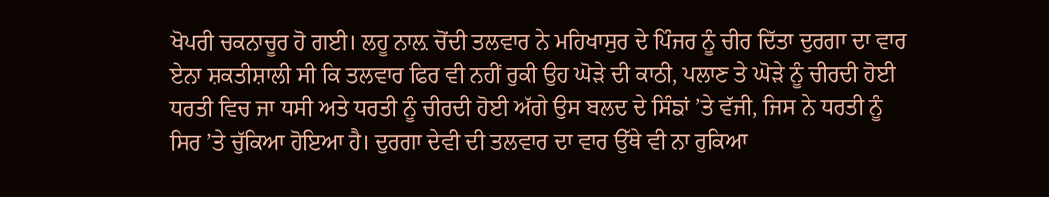ਖੋਪਰੀ ਚਕਨਾਚੂਰ ਹੋ ਗਈ। ਲਹੂ ਨਾਲ਼ ਚੋਂਦੀ ਤਲਵਾਰ ਨੇ ਮਹਿਖਾਸੁਰ ਦੇ ਪਿੰਜਰ ਨੂੰ ਚੀਰ ਦਿੱਤਾ ਦੁਰਗਾ ਦਾ ਵਾਰ ਏਨਾ ਸ਼ਕਤੀਸ਼ਾਲੀ ਸੀ ਕਿ ਤਲਵਾਰ ਫਿਰ ਵੀ ਨਹੀਂ ਰੁਕੀ ਉਹ ਘੋੜੇ ਦੀ ਕਾਠੀ, ਪਲਾਣ ਤੇ ਘੋੜੇ ਨੂੰ ਚੀਰਦੀ ਹੋਈ ਧਰਤੀ ਵਿਚ ਜਾ ਧਸੀ ਅਤੇ ਧਰਤੀ ਨੂੰ ਚੀਰਦੀ ਹੋਈ ਅੱਗੇ ਉਸ ਬਲਦ ਦੇ ਸਿੰਙਾਂ ’ਤੇ ਵੱਜੀ, ਜਿਸ ਨੇ ਧਰਤੀ ਨੂੰ ਸਿਰ ’ਤੇ ਚੁੱਕਿਆ ਹੋਇਆ ਹੈ। ਦੁਰਗਾ ਦੇਵੀ ਦੀ ਤਲਵਾਰ ਦਾ ਵਾਰ ਉੱਥੇ ਵੀ ਨਾ ਰੁਕਿਆ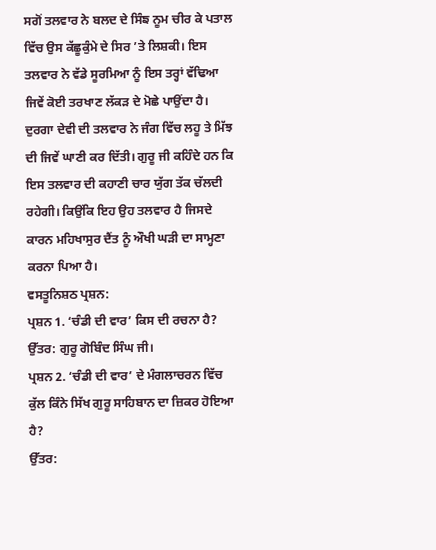ਸਗੋਂ ਤਲਵਾਰ ਨੇ ਬਲਦ ਦੇ ਸਿੰਙ ਨੂਮ ਚੀਰ ਕੇ ਪਤਾਲ ਵਿੱਚ ਉਸ ਕੱਛੂਕੁੰਮੇ ਦੇ ਸਿਰ ’ਤੇ ਲਿਸ਼ਕੀ। ਇਸ ਤਲਵਾਰ ਨੇ ਵੱਡੇ ਸੂਰਮਿਆ ਨੂੰ ਇਸ ਤਰ੍ਹਾਂ ਵੱਢਿਆ ਜਿਵੇਂ ਕੋਈ ਤਰਖਾਣ ਲੱਕੜ ਦੇ ਮੋਛੇ ਪਾਉਂਦਾ ਹੈ। ਦੁਰਗਾ ਦੇਵੀ ਦੀ ਤਲਵਾਰ ਨੇ ਜੰਗ ਵਿੱਚ ਲਹੂ ਤੇ ਮਿੱਝ ਦੀ ਜਿਵੇਂ ਘਾਣੀ ਕਰ ਦਿੱਤੀ। ਗੁਰੂ ਜੀ ਕਹਿੰਦੇ ਹਨ ਕਿ ਇਸ ਤਲਵਾਰ ਦੀ ਕਹਾਣੀ ਚਾਰ ਯੁੱਗ ਤੱਕ ਚੱਲਦੀ ਰਹੇਗੀ। ਕਿਉਂਕਿ ਇਹ ਉਹ ਤਲਵਾਰ ਹੈ ਜਿਸਦੇ ਕਾਰਨ ਮਹਿਖਾਸੁਰ ਦੈਂਤ ਨੂੰ ਔਖੀ ਘੜੀ ਦਾ ਸਾਮ੍ਹਣਾ ਕਰਨਾ ਪਿਆ ਹੈ।
ਵਸਤੂਨਿਸ਼ਠ ਪ੍ਰਸ਼ਨ:
ਪ੍ਰਸ਼ਨ 1. ‘ਚੰਡੀ ਦੀ ਵਾਰ’ ਕਿਸ ਦੀ ਰਚਨਾ ਹੈ?
ਉੱਤਰ: ਗੁਰੂ ਗੋਬਿੰਦ ਸਿੰਘ ਜੀ।
ਪ੍ਰਸ਼ਨ 2. ‘ਚੰਡੀ ਦੀ ਵਾਰ’ ਦੇ ਮੰਗਲਾਚਰਨ ਵਿੱਚ ਕੁੱਲ ਕਿੰਨੇ ਸਿੱਖ ਗੁਰੂ ਸਾਹਿਬਾਨ ਦਾ ਜ਼ਿਕਰ ਹੋਇਆ ਹੈ?
ਉੱਤਰ: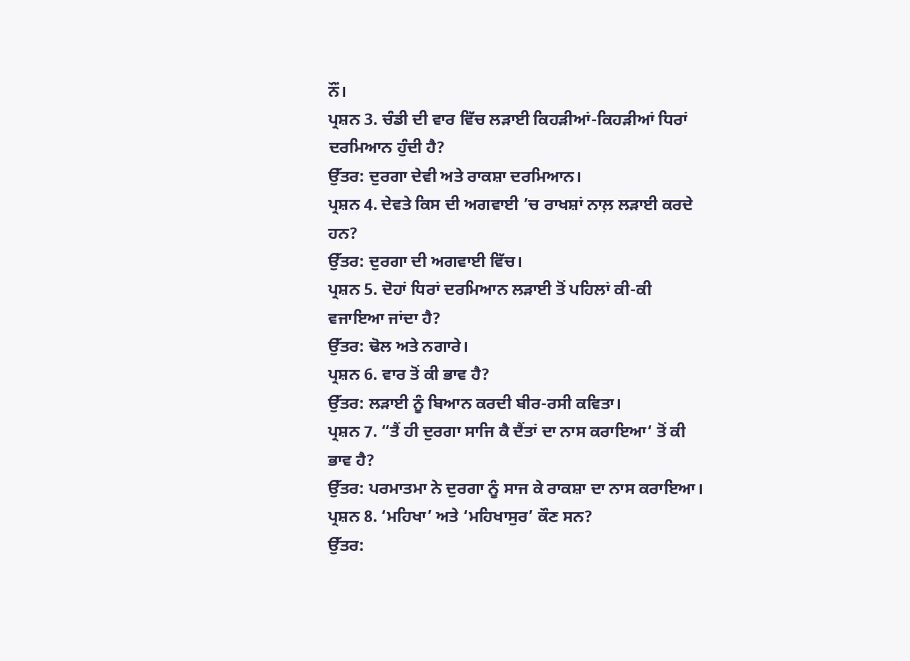ਨੌਂ।
ਪ੍ਰਸ਼ਨ 3. ਚੰਡੀ ਦੀ ਵਾਰ ਵਿੱਚ ਲੜਾਈ ਕਿਹੜੀਆਂ-ਕਿਹੜੀਆਂ ਧਿਰਾਂ ਦਰਮਿਆਨ ਹੁੰਦੀ ਹੈ?
ਉੱਤਰ: ਦੁਰਗਾ ਦੇਵੀ ਅਤੇ ਰਾਕਸ਼ਾ ਦਰਮਿਆਨ।
ਪ੍ਰਸ਼ਨ 4. ਦੇਵਤੇ ਕਿਸ ਦੀ ਅਗਵਾਈ ’ਚ ਰਾਖਸ਼ਾਂ ਨਾਲ਼ ਲੜਾਈ ਕਰਦੇ ਹਨ?
ਉੱਤਰ: ਦੁਰਗਾ ਦੀ ਅਗਵਾਈ ਵਿੱਚ।
ਪ੍ਰਸ਼ਨ 5. ਦੋਹਾਂ ਧਿਰਾਂ ਦਰਮਿਆਨ ਲੜਾਈ ਤੋਂ ਪਹਿਲਾਂ ਕੀ-ਕੀ ਵਜਾਇਆ ਜਾਂਦਾ ਹੈ?
ਉੱਤਰ: ਢੋਲ ਅਤੇ ਨਗਾਰੇ।
ਪ੍ਰਸ਼ਨ 6. ਵਾਰ ਤੋਂ ਕੀ ਭਾਵ ਹੈ?
ਉੱਤਰ: ਲੜਾਈ ਨੂੰ ਬਿਆਨ ਕਰਦੀ ਬੀਰ-ਰਸੀ ਕਵਿਤਾ।
ਪ੍ਰਸ਼ਨ 7. “ਤੈਂ ਹੀ ਦੁਰਗਾ ਸਾਜਿ ਕੈ ਦੈਂਤਾਂ ਦਾ ਨਾਸ ਕਰਾਇਆ‘ ਤੋਂ ਕੀ ਭਾਵ ਹੈ?
ਉੱਤਰ: ਪਰਮਾਤਮਾ ਨੇ ਦੁਰਗਾ ਨੂੰ ਸਾਜ ਕੇ ਰਾਕਸ਼ਾ ਦਾ ਨਾਸ ਕਰਾਇਆ।
ਪ੍ਰਸ਼ਨ 8. ‘ਮਹਿਖਾ’ ਅਤੇ ‘ਮਹਿਖਾਸੁਰ’ ਕੌਣ ਸਨ?
ਉੱਤਰ: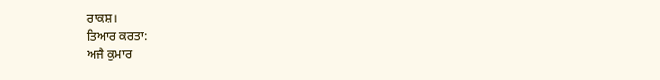ਰਾਕਸ਼।
ਤਿਆਰ ਕਰਤਾ:
ਅਜੈ ਕੁਮਾਰ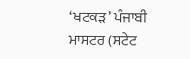‘ਖਟਕੜ’ ਪੰਜਾਬੀ ਮਾਸਟਰ (ਸਟੇਟ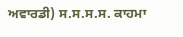ਅਵਾਰਡੀ) ਸ.ਸ.ਸ.ਸ. ਕਾਹਮਾ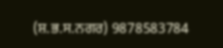(ਸ਼.ਭ.ਸ.ਨਗਰ) 9878583784